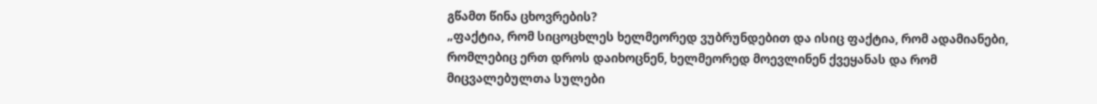გწამთ წინა ცხოვრების?
„ფაქტია, რომ სიცოცხლეს ხელმეორედ ვუბრუნდებით და ისიც ფაქტია, რომ ადამიანები, რომლებიც ერთ დროს დაიხოცნენ, ხელმეორედ მოევლინენ ქვეყანას და რომ მიცვალებულთა სულები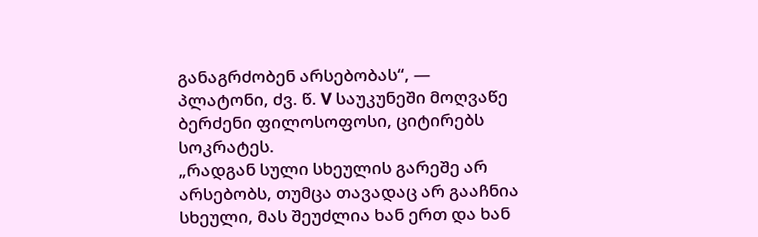განაგრძობენ არსებობას“, — პლატონი, ძვ. წ. V საუკუნეში მოღვაწე ბერძენი ფილოსოფოსი, ციტირებს სოკრატეს.
„რადგან სული სხეულის გარეშე არ არსებობს, თუმცა თავადაც არ გააჩნია სხეული, მას შეუძლია ხან ერთ და ხან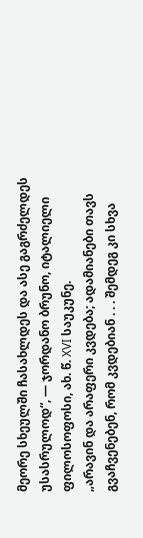მეორე სხეულში ჩასახლდეს და ასე გაგრძელდეს უსასრულოდ“, — ჯორდანო ბრუნო, იტალიელი ფილოსოფოსი, ახ. წ. XVI საუკუნე.
„არავინ და არაფერი კვდება; ადამიანები თავს გვაჩვენებენ, რომ კვდებიან . . . შემდეგ კი სხვა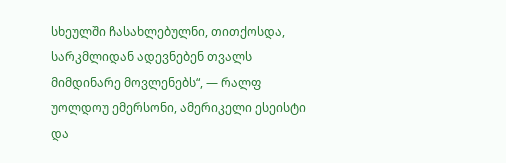სხეულში ჩასახლებულნი, თითქოსდა, სარკმლიდან ადევნებენ თვალს მიმდინარე მოვლენებს“, — რალფ უოლდოუ ემერსონი, ამერიკელი ესეისტი და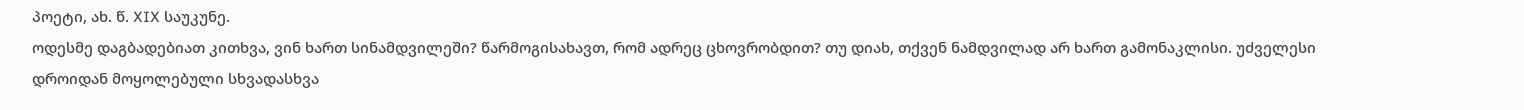პოეტი, ახ. წ. XIX საუკუნე.
ოდესმე დაგბადებიათ კითხვა, ვინ ხართ სინამდვილეში? წარმოგისახავთ, რომ ადრეც ცხოვრობდით? თუ დიახ, თქვენ ნამდვილად არ ხართ გამონაკლისი. უძველესი დროიდან მოყოლებული სხვადასხვა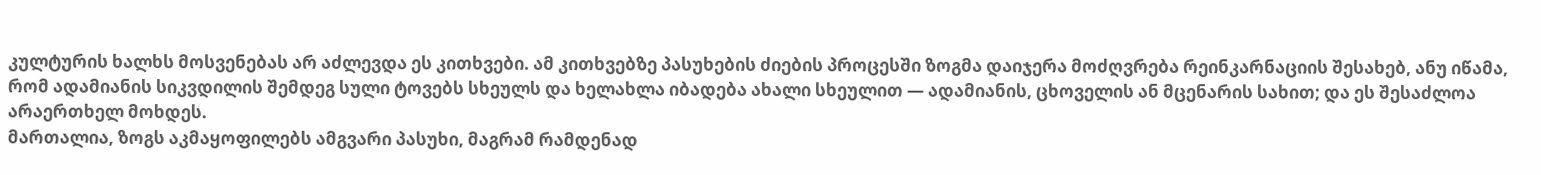კულტურის ხალხს მოსვენებას არ აძლევდა ეს კითხვები. ამ კითხვებზე პასუხების ძიების პროცესში ზოგმა დაიჯერა მოძღვრება რეინკარნაციის შესახებ, ანუ იწამა, რომ ადამიანის სიკვდილის შემდეგ სული ტოვებს სხეულს და ხელახლა იბადება ახალი სხეულით — ადამიანის, ცხოველის ან მცენარის სახით; და ეს შესაძლოა არაერთხელ მოხდეს.
მართალია, ზოგს აკმაყოფილებს ამგვარი პასუხი, მაგრამ რამდენად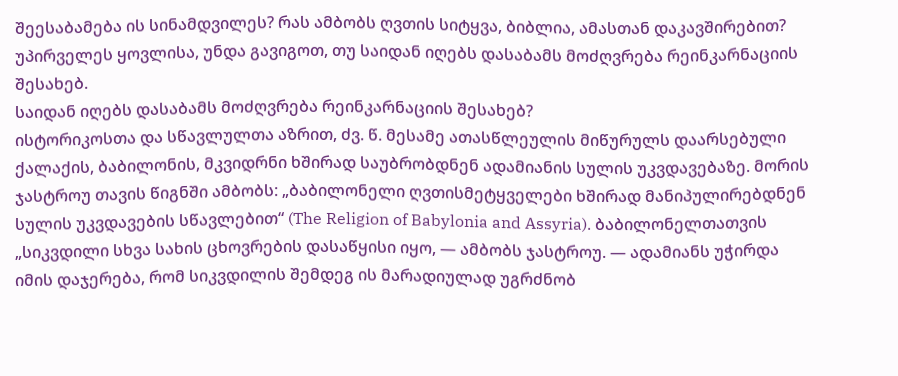შეესაბამება ის სინამდვილეს? რას ამბობს ღვთის სიტყვა, ბიბლია, ამასთან დაკავშირებით? უპირველეს ყოვლისა, უნდა გავიგოთ, თუ საიდან იღებს დასაბამს მოძღვრება რეინკარნაციის შესახებ.
საიდან იღებს დასაბამს მოძღვრება რეინკარნაციის შესახებ?
ისტორიკოსთა და სწავლულთა აზრით, ძვ. წ. მესამე ათასწლეულის მიწურულს დაარსებული ქალაქის, ბაბილონის, მკვიდრნი ხშირად საუბრობდნენ ადამიანის სულის უკვდავებაზე. მორის ჯასტროუ თავის წიგნში ამბობს: „ბაბილონელი ღვთისმეტყველები ხშირად მანიპულირებდნენ სულის უკვდავების სწავლებით“ (The Religion of Babylonia and Assyria). ბაბილონელთათვის „სიკვდილი სხვა სახის ცხოვრების დასაწყისი იყო, — ამბობს ჯასტროუ. — ადამიანს უჭირდა იმის დაჯერება, რომ სიკვდილის შემდეგ ის მარადიულად უგრძნობ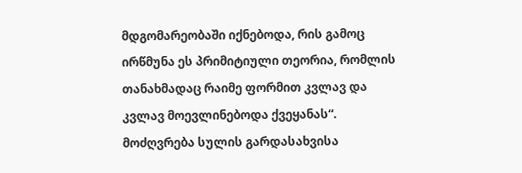მდგომარეობაში იქნებოდა, რის გამოც ირწმუნა ეს პრიმიტიული თეორია, რომლის თანახმადაც რაიმე ფორმით კვლავ და კვლავ მოევლინებოდა ქვეყანას“.
მოძღვრება სულის გარდასახვისა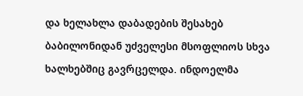და ხელახლა დაბადების შესახებ ბაბილონიდან უძველესი მსოფლიოს სხვა ხალხებშიც გავრცელდა. ინდოელმა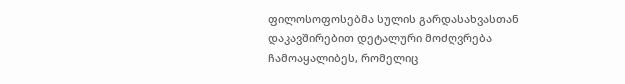ფილოსოფოსებმა სულის გარდასახვასთან დაკავშირებით დეტალური მოძღვრება ჩამოაყალიბეს, რომელიც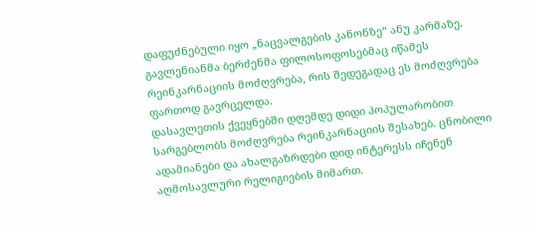დაფუძნებული იყო „ნაცვალგების კანონზე“ ანუ კარმაზე. გავლენიანმა ბერძენმა ფილოსოფოსებმაც იწამეს რეინკარნაციის მოძღვრება, რის შედეგადაც ეს მოძღვრება ფართოდ გავრცელდა.
დასავლეთის ქვეყნებში დღემდე დიდი პოპულარობით სარგებლობს მოძღვრება რეინკარნაციის შესახებ. ცნობილი ადამიანები და ახალგაზრდები დიდ ინტერესს იჩენენ აღმოსავლური რელიგიების მიმართ.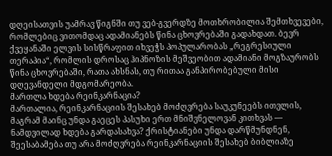დღეისათვის უამრავ წიგნში თუ ვებ-გვერდზე მოთხრობილია შემთხვევები, რომლებიც ვითომდაც ადამიანებს წინა ცხოვრებაში გადახდათ. ბევრ ქვეყანაში ელვის სისწრაფით იხვეჭს პოპულარობას „რეგრესიული თერაპია“, რომლის დროსაც ჰიპნოზის მეშვეობით ადამიანი მოგზაურობს წინა ცხოვრებაში, რათა ახსნას, თუ რითაა განპირობებული მისი დღევანდელი მდგომარეობა.
მართლა ხდება რეინკარნაცია?
მართალია, რეინკარნაციის შესახებ მოძღვრება საუკუნეებს ითვლის, მაგრამ მაინც უნდა გაეცეს პასუხი ერთ მნიშვნელოვან კითხვას — ნამდვილად ხდება გარდასახვა? ქრისტიანები უნდა დარწმუნდნენ, შეესაბამება თუ არა მოძღვრება რეინკარნაციის შესახებ ბიბლიაზე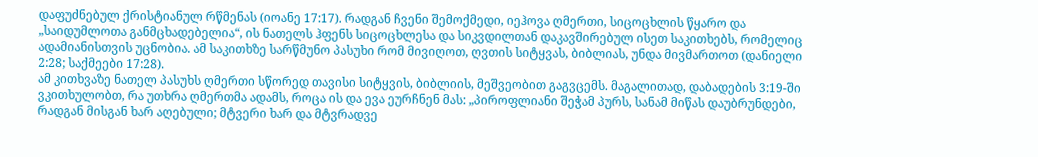დაფუძნებულ ქრისტიანულ რწმენას (იოანე 17:17). რადგან ჩვენი შემოქმედი, იეჰოვა ღმერთი, სიცოცხლის წყარო და „საიდუმლოთა განმცხადებელია“, ის ნათელს ჰფენს სიცოცხლესა და სიკვდილთან დაკავშირებულ ისეთ საკითხებს, რომელიც ადამიანისთვის უცნობია. ამ საკითხზე სარწმუნო პასუხი რომ მივიღოთ, ღვთის სიტყვას, ბიბლიას, უნდა მივმართოთ (დანიელი 2:28; საქმეები 17:28).
ამ კითხვაზე ნათელ პასუხს ღმერთი სწორედ თავისი სიტყვის, ბიბლიის, მეშვეობით გაგვცემს. მაგალითად, დაბადების 3:19-ში ვკითხულობთ, რა უთხრა ღმერთმა ადამს, როცა ის და ევა ეურჩნენ მას: „პიროფლიანი შეჭამ პურს, სანამ მიწას დაუბრუნდები, რადგან მისგან ხარ აღებული; მტვერი ხარ და მტვრადვე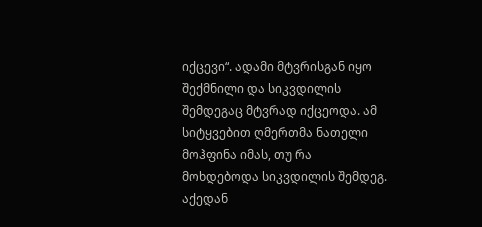იქცევი“. ადამი მტვრისგან იყო შექმნილი და სიკვდილის შემდეგაც მტვრად იქცეოდა. ამ სიტყვებით ღმერთმა ნათელი მოჰფინა იმას, თუ რა მოხდებოდა სიკვდილის შემდეგ. აქედან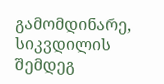გამომდინარე, სიკვდილის შემდეგ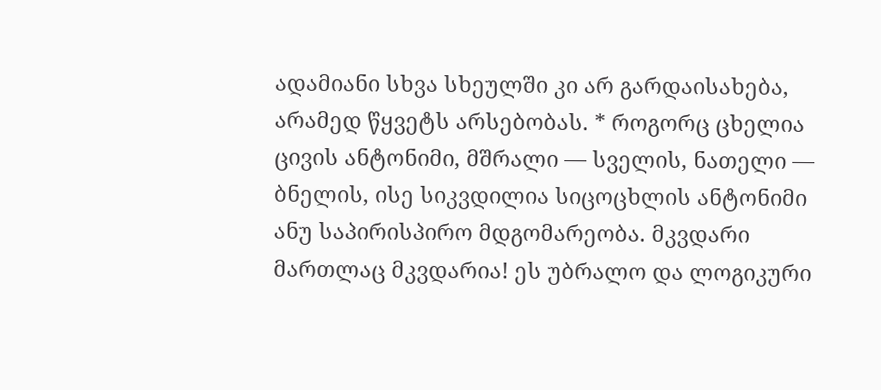ადამიანი სხვა სხეულში კი არ გარდაისახება, არამედ წყვეტს არსებობას. * როგორც ცხელია ცივის ანტონიმი, მშრალი — სველის, ნათელი — ბნელის, ისე სიკვდილია სიცოცხლის ანტონიმი ანუ საპირისპირო მდგომარეობა. მკვდარი მართლაც მკვდარია! ეს უბრალო და ლოგიკური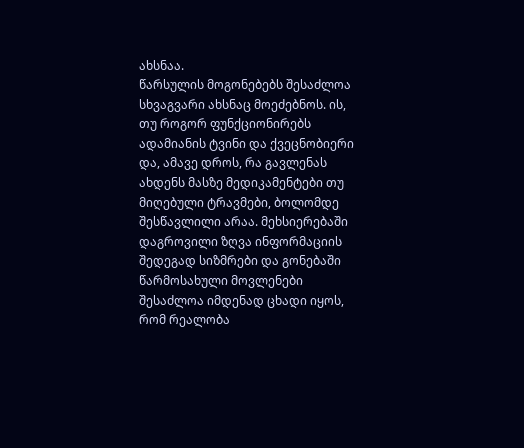ახსნაა.
წარსულის მოგონებებს შესაძლოა სხვაგვარი ახსნაც მოეძებნოს. ის, თუ როგორ ფუნქციონირებს ადამიანის ტვინი და ქვეცნობიერი და, ამავე დროს, რა გავლენას ახდენს მასზე მედიკამენტები თუ მიღებული ტრავმები, ბოლომდე შესწავლილი არაა. მეხსიერებაში დაგროვილი ზღვა ინფორმაციის შედეგად სიზმრები და გონებაში წარმოსახული მოვლენები შესაძლოა იმდენად ცხადი იყოს, რომ რეალობა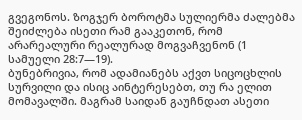გვეგონოს. ზოგჯერ ბოროტმა სულიერმა ძალებმა შეიძლება ისეთი რამ გააკეთონ, რომ არარეალური რეალურად მოგვაჩვენონ (1 სამუელი 28:7—19).
ბუნებრივია, რომ ადამიანებს აქვთ სიცოცხლის სურვილი და ისიც აინტერესებთ, თუ რა ელით მომავალში. მაგრამ საიდან გაუჩნდათ ასეთი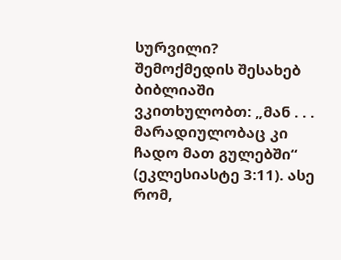სურვილი? შემოქმედის შესახებ ბიბლიაში ვკითხულობთ: „მან . . . მარადიულობაც კი ჩადო მათ გულებში“ (ეკლესიასტე 3:11). ასე რომ,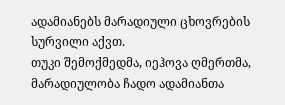ადამიანებს მარადიული ცხოვრების სურვილი აქვთ.
თუკი შემოქმედმა, იეჰოვა ღმერთმა, მარადიულობა ჩადო ადამიანთა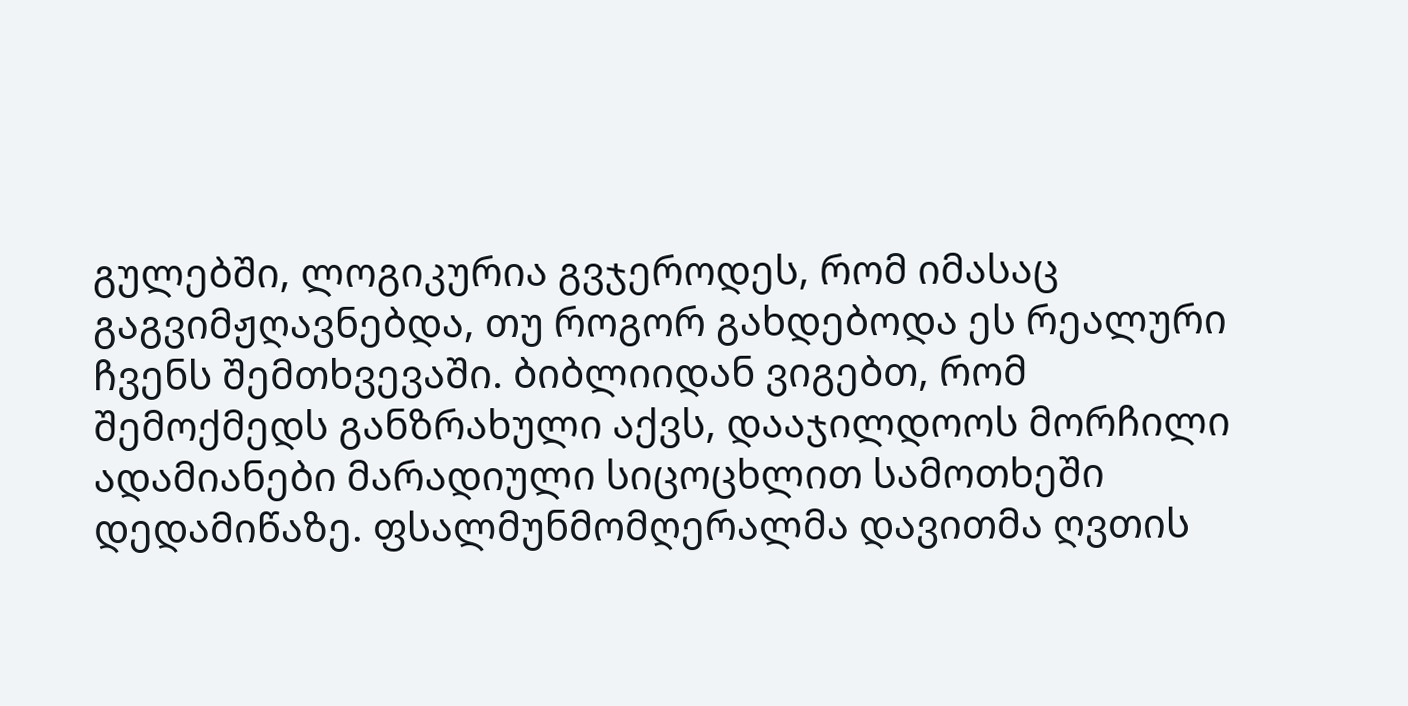გულებში, ლოგიკურია გვჯეროდეს, რომ იმასაც გაგვიმჟღავნებდა, თუ როგორ გახდებოდა ეს რეალური ჩვენს შემთხვევაში. ბიბლიიდან ვიგებთ, რომ შემოქმედს განზრახული აქვს, დააჯილდოოს მორჩილი ადამიანები მარადიული სიცოცხლით სამოთხეში დედამიწაზე. ფსალმუნმომღერალმა დავითმა ღვთის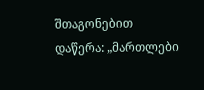შთაგონებით დაწერა: „მართლები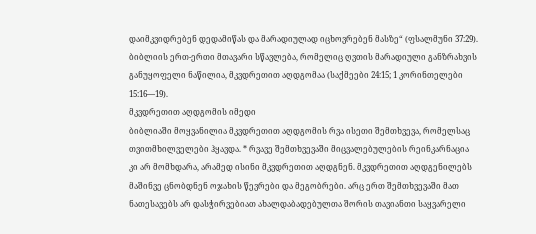დაიმკვიდრებენ დედამიწას და მარადიულად იცხოვრებენ მასზე“ (ფსალმუნი 37:29). ბიბლიის ერთ-ერთი მთავარი სწავლება, რომელიც ღვთის მარადიული განზრახვის განუყოფელი ნაწილია, მკვდრეთით აღდგომაა (საქმეები 24:15; 1 კორინთელები 15:16—19).
მკვდრეთით აღდგომის იმედი
ბიბლიაში მოყვანილია მკვდრეთით აღდგომის რვა ისეთი შემთხვევა, რომელსაც თვითმხილველები ჰყავდა. * რვავე შემთხვევაში მიცვალებულების რეინკარნაცია კი არ მომხდარა, არამედ ისინი მკვდრეთით აღდგნენ. მკვდრეთით აღდგენილებს მაშინვე ცნობდნენ ოჯახის წევრები და მეგობრები. არც ერთ შემთხვევაში მათ ნათესავებს არ დასჭირვებიათ ახალდაბადებულთა შორის თავიანთი საყვარელი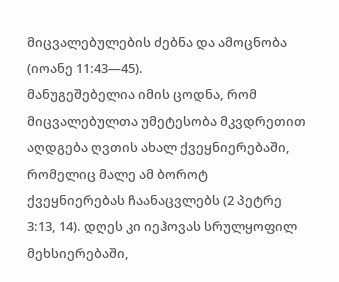მიცვალებულების ძებნა და ამოცნობა (იოანე 11:43—45).
მანუგეშებელია იმის ცოდნა, რომ მიცვალებულთა უმეტესობა მკვდრეთით აღდგება ღვთის ახალ ქვეყნიერებაში, რომელიც მალე ამ ბოროტ ქვეყნიერებას ჩაანაცვლებს (2 პეტრე 3:13, 14). დღეს კი იეჰოვას სრულყოფილ მეხსიერებაში,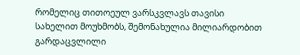რომელიც თითოეულ ვარსკვლავს თავისი სახელით მოუხმობს, შემონახულია მილიარდობით გარდაცვლილი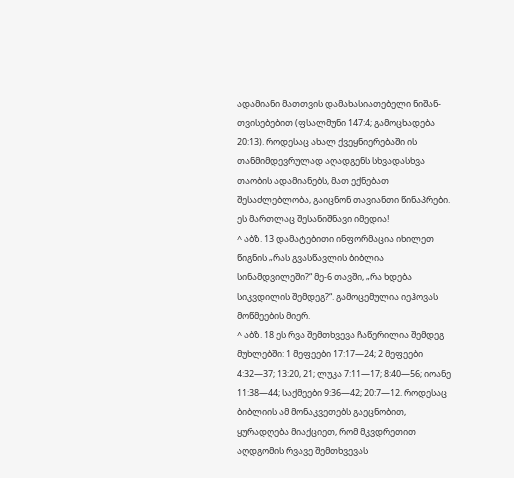ადამიანი მათთვის დამახასიათებელი ნიშან-თვისებებით (ფსალმუნი 147:4; გამოცხადება 20:13). როდესაც ახალ ქვეყნიერებაში ის თანმიმდევრულად აღადგენს სხვადასხვა თაობის ადამიანებს, მათ ექნებათ შესაძლებლობა, გაიცნონ თავიანთი წინაპრები. ეს მართლაც შესანიშნავი იმედია!
^ აბზ. 13 დამატებითი ინფორმაცია იხილეთ წიგნის „რას გვასწავლის ბიბლია სინამდვილეში?“ მე-6 თავში, „რა ხდება სიკვდილის შემდეგ?“. გამოცემულია იეჰოვას მოწმეების მიერ.
^ აბზ. 18 ეს რვა შემთხვევა ჩაწერილია შემდეგ მუხლებში: 1 მეფეები 17:17—24; 2 მეფეები 4:32—37; 13:20, 21; ლუკა 7:11—17; 8:40—56; იოანე 11:38—44; საქმეები 9:36—42; 20:7—12. როდესაც ბიბლიის ამ მონაკვეთებს გაეცნობით, ყურადღება მიაქციეთ, რომ მკვდრეთით აღდგომის რვავე შემთხვევას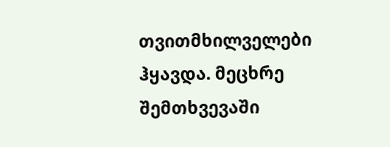თვითმხილველები ჰყავდა. მეცხრე შემთხვევაში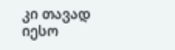კი თავად იესო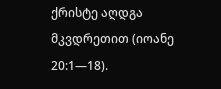ქრისტე აღდგა მკვდრეთით (იოანე 20:1—18).